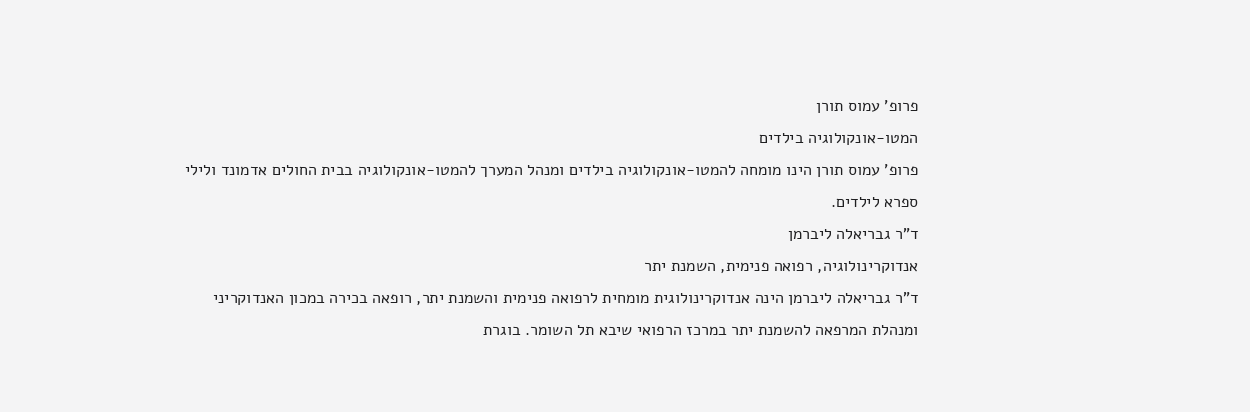פרופ' עמוס תורן
המטו-אונקולוגיה בילדים
פרופ' עמוס תורן הינו מומחה להמטו-אונקולוגיה בילדים ומנהל המערך להמטו-אונקולוגיה בבית החולים אדמונד ולילי ספרא לילדים.
ד"ר גבריאלה ליברמן
אנדוקרינולוגיה, רפואה פנימית, השמנת יתר
ד"ר גבריאלה ליברמן הינה אנדוקרינולוגית מומחית לרפואה פנימית והשמנת יתר, רופאה בכירה במכון האנדוקריני ומנהלת המרפאה להשמנת יתר במרכז הרפואי שיבא תל השומר. בוגרת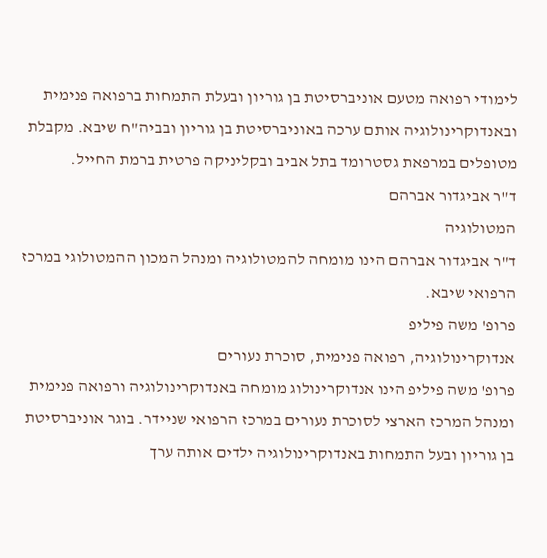לימודי רפואה מטעם אוניברסיטת בן גוריון ובעלת התמחות ברפואה פנימית ובאנדוקרינולוגיה אותם ערכה באוניברסיטת בן גוריון ובביה"ח שיבא. מקבלת מטופלים במרפאת גסטרומד בתל אביב ובקליניקה פרטית ברמת החייל.
ד"ר אביגדור אברהם
המטולוגיה
ד"ר אביגדור אברהם הינו מומחה להמטולוגיה ומנהל המכון ההמטולוגי במרכז הרפואי שיבא.
פרופ' משה פיליפ
אנדוקרינולוגיה, רפואה פנימית, סוכרת נעורים
פרופ' משה פיליפ הינו אנדוקרינולוג מומחה באנדוקרינולוגיה ורפואה פנימית ומנהל המרכז הארצי לסוכרת נעורים במרכז הרפואי שניידר. בוגר אוניברסיטת בן גוריון ובעל התמחות באנדוקרינולוגיה ילדים אותה ערך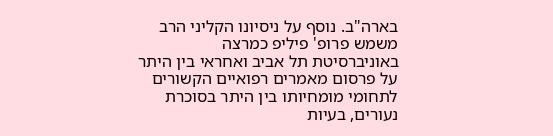בארה"ב. נוסף על ניסיונו הקליני הרב משמש פרופ' פיליפ כמרצה באוניברסיטת תל אביב ואחראי בין היתר על פרסום מאמרים רפואיים הקשורים לתחומי מומחיותו בין היתר בסוכרת נעורים, בעיות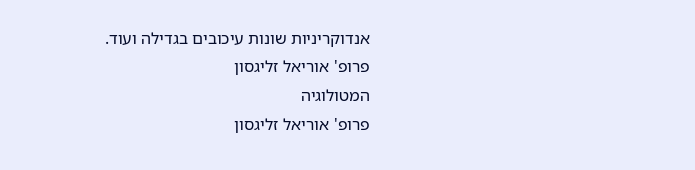אנדוקריניות שונות עיכובים בגדילה ועוד.
פרופ' אוריאל זליגסון
המטולוגיה
פרופ' אוריאל זליגסון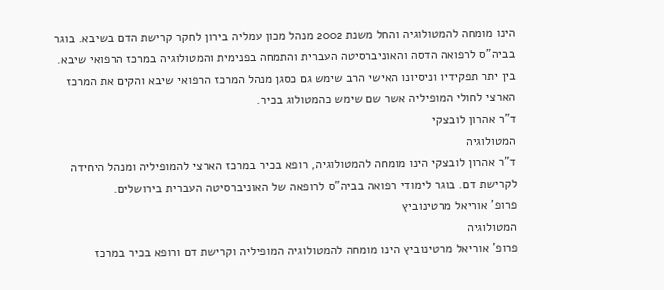הינו מומחה להמטולוגיה והחל משנת 2002 מנהל מכון עמליה בירון לחקר קרישת הדם בשיבא. בוגר בביה"ס לרפואה הדסה והאוניברסיטה העברית והתמחה בפנימית והמטולוגיה במרכז הרפואי שיבא. בין יתר תפקידיו וניסיונו האישי הרב שימש גם כסגן מנהל המרכז הרפואי שיבא והקים את המרכז הארצי לחולי המופיליה אשר שם שימש כהמטולוג בכיר.
ד"ר אהרון לובצקי
המטולוגיה
ד"ר אהרון לובצקי הינו מומחה להמטולוגיה, רופא בכיר במרכז הארצי להמופיליה ומנהל היחידה לקרישת דם. בוגר לימודי רפואה בביה"ס לרופאה של האוניברסיטה העברית בירושלים.
פרופ' אוריאל מרטינוביץ
המטולוגיה
פרופ' אוריאל מרטינוביץ הינו מומחה להמטולוגיה המופיליה וקרישת דם ורופא בכיר במרכז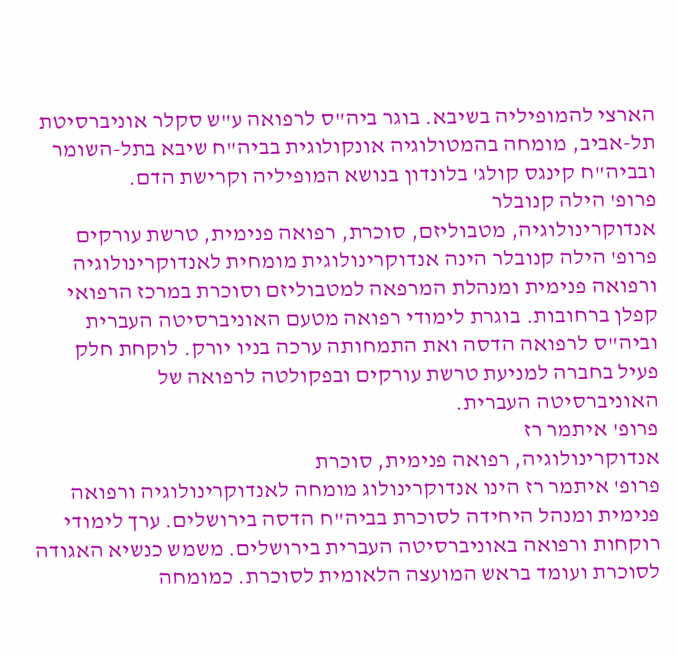הארצי להמופיליה בשיבא. בוגר ביה"ס לרפואה ע"ש סקלר אוניברסיטת תל-אביב, מומחה בהמטולוגיה אונקולוגית בביה"ח שיבא בתל-השומר ובביה"ח קינגס קולג' בלונדון בנושא המופיליה וקרישת הדם.
פרופ' הילה קנובלר
אנדוקרינולוגיה, מטבוליזם, סוכרת, רפואה פנימית, טרשת עורקים
פרופ' הילה קנובלר הינה אנדוקרינולוגית מומחית לאנדוקרינולוגיה ורפואה פנימית ומנהלת המרפאה למטבוליזם וסוכרת במרכז הרפואי קפלן ברחובות. בוגרת לימודי רפואה מטעם האוניברסיטה העברית וביה"ס לרפואה הדסה ואת התמחותה ערכה בניו יורק. לוקחת חלק פעיל בחברה למניעת טרשת עורקים ובפקולטה לרפואה של האוניברסיטה העברית.
פרופ' איתמר רז
אנדוקרינולוגיה, רפואה פנימית, סוכרת
פרופ' איתמר רז הינו אנדוקרינולוג מומחה לאנדוקרינולוגיה ורפואה פנימית ומנהל היחידה לסוכרת בביה"ח הדסה בירושלים. ערך לימודי רוקחות ורפואה באוניברסיטה העברית בירושלים. משמש כנשיא האגודה לסוכרת ועומד בראש המועצה הלאומית לסוכרת. כמומחה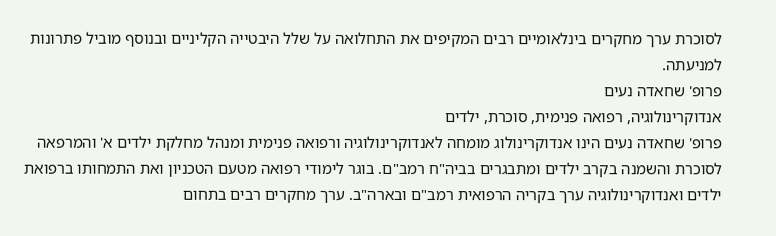לסוכרת ערך מחקרים בינלאומיים רבים המקיפים את התחלואה על שלל היבטייה הקליניים ובנוסף מוביל פתרונות למניעתה.
פרופ' שחאדה נעים
אנדוקרינולוגיה, רפואה פנימית, סוכרת, ילדים
פרופ' שחאדה נעים הינו אנדוקרינולוג מומחה לאנדוקרינולוגיה ורפואה פנימית ומנהל מחלקת ילדים א' והמרפאה לסוכרת והשמנה בקרב ילדים ומתבגרים בביה"ח רמב"ם. בוגר לימודי רפואה מטעם הטכניון ואת התמחותו ברפואת ילדים ואנדוקרינולוגיה ערך בקריה הרפואית רמב"ם ובארה"ב. ערך מחקרים רבים בתחום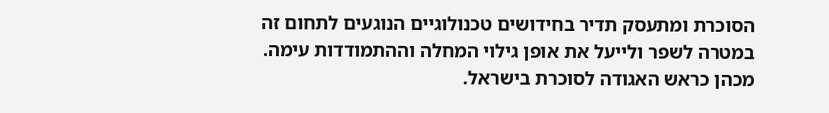הסוכרת ומתעסק תדיר בחידושים טכנולוגיים הנוגעים לתחום זה במטרה לשפר ולייעל את אופן גילוי המחלה וההתמודדות עימה. מכהן כראש האגודה לסוכרת בישראל.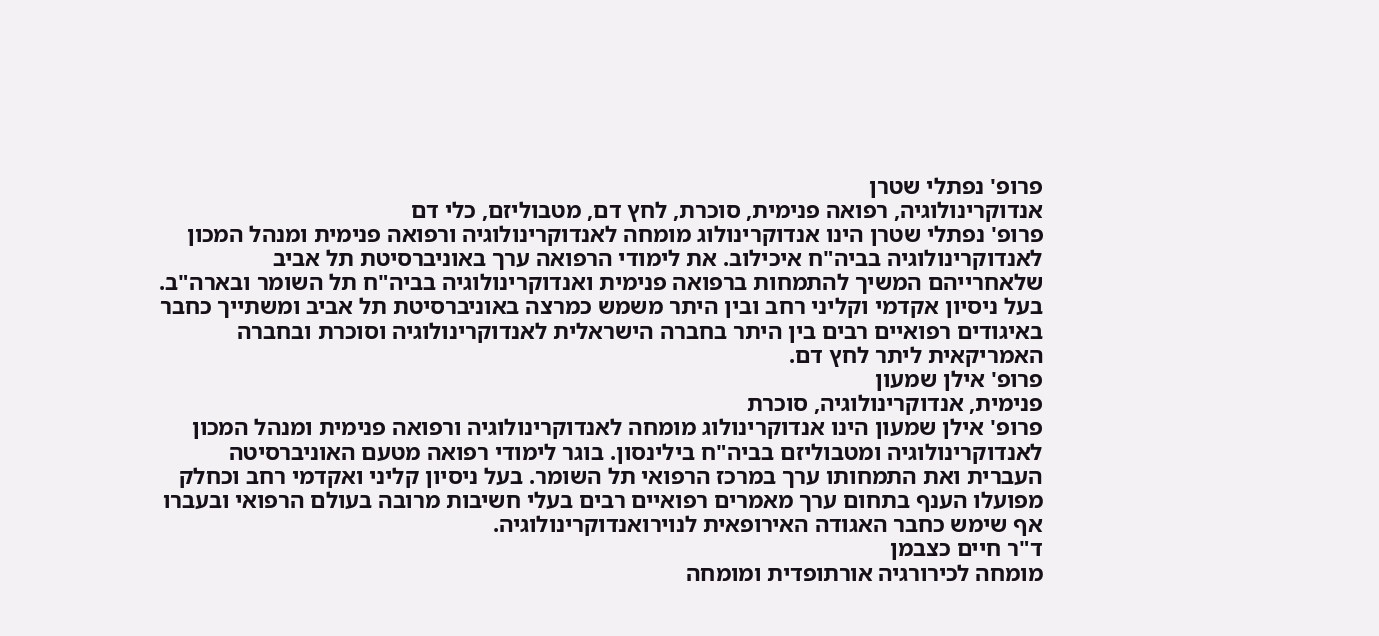פרופ' נפתלי שטרן
אנדוקרינולוגיה, רפואה פנימית, סוכרת, לחץ דם, מטבוליזם, כלי דם
פרופ' נפתלי שטרן הינו אנדוקרינולוג מומחה לאנדוקרינולוגיה ורפואה פנימית ומנהל המכון לאנדוקרינולוגיה בביה"ח איכילוב. את לימודי הרפואה ערך באוניברסיטת תל אביב שלאחרייהם המשיך להתמחות ברפואה פנימית ואנדוקרינולוגיה בביה"ח תל השומר ובארה"ב. בעל ניסיון אקדמי וקליני רחב ובין היתר משמש כמרצה באוניברסיטת תל אביב ומשתייך כחבר באיגודים רפואיים רבים בין היתר בחברה הישראלית לאנדוקרינולוגיה וסוכרת ובחברה האמריקאית ליתר לחץ דם.
פרופ' אילן שמעון
פנימית, אנדוקרינולוגיה, סוכרת
פרופ' אילן שמעון הינו אנדוקרינולוג מומחה לאנדוקרינולוגיה ורפואה פנימית ומנהל המכון לאנדוקרינולוגיה ומטבוליזם בביה"ח בילינסון. בוגר לימודי רפואה מטעם האוניברסיטה העברית ואת התמחותו ערך במרכז הרפואי תל השומר. בעל ניסיון קליני ואקדמי רחב וכחלק מפועלו הענף בתחום ערך מאמרים רפואיים רבים בעלי חשיבות מרובה בעולם הרפואי ובעברו אף שימש כחבר האגודה האירופאית לנוירואנדוקרינולוגיה.
ד"ר חיים כצבמן
מומחה לכירורגיה אורתופדית ומומחה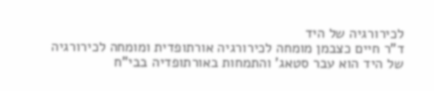לכירורגיה של היד
ד"ר חיים כצבמן מומחה לכירורגיה אורתופדית ומומחה לכירורגיה של היד הוא עבר סטאג' והתמחות באורתופדיה בבי"ח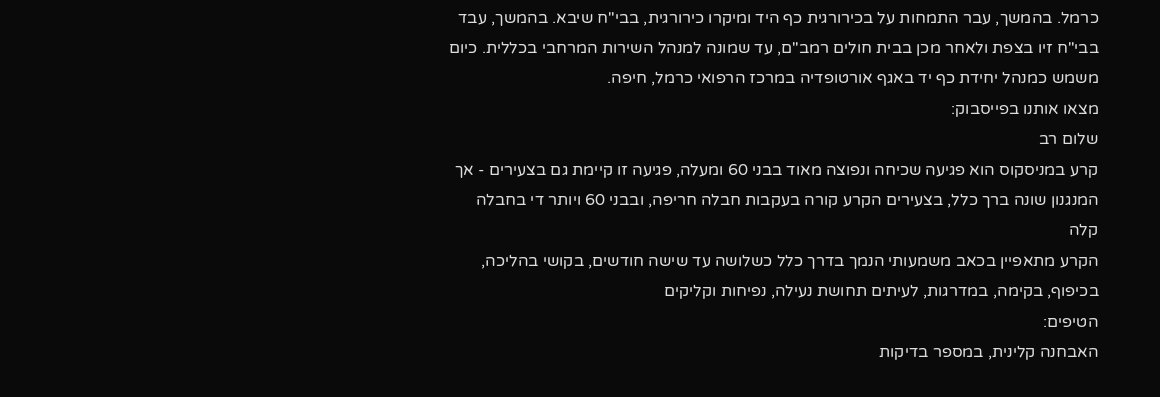כרמל. בהמשך, עבר התמחות על בכירורגית כף היד ומיקרו כירורגית, בבי"ח שיבא. בהמשך, עבד בבי"ח זיו בצפת ולאחר מכן בבית חולים רמב"ם, עד שמונה למנהל השירות המרחבי בכללית. כיום משמש כמנהל יחידת כף יד באגף אורטופדיה במרכז הרפואי כרמל, חיפה.
מצאו אותנו בפייסבוק:
שלום רב
קרע במניסקוס הוא פגיעה שכיחה ונפוצה מאוד בבני 60 ומעלה, פגיעה זו קיימת גם בצעירים - אך המנגנון שונה ברך כלל, בצעירים הקרע קורה בעקבות חבלה חריפה, ובבני 60 ויותר די בחבלה קלה
הקרע מתאפיין בכאב משמעותי הנמך בדרך כלל כשלושה עד שישה חודשים, בקושי בהליכה, בכיפוף, בקימה, במדרגות, לעיתים תחושת נעילה, נפיחות וקליקים
הטיפים:
האבחנה קלינית, במספר בדיקות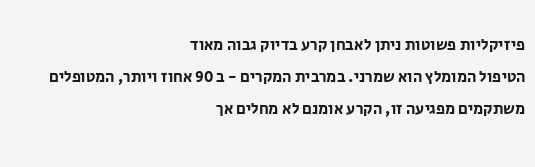פיזיקליות פשוטות ניתן לאבחן קרע בדיוק גבוה מאוד
הטיפול המומלץ הוא שמרני. במרבית המקרים - ב 90 אחוז ויותר, המטופלים משתקמים מפגיעה זו, הקרע אומנם לא מחלים אך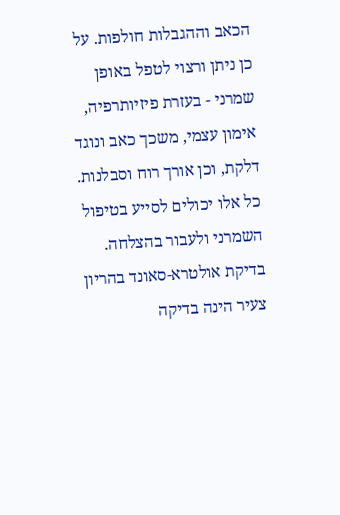הכאב וההגבלות חולפות. על כן ניתן ורצוי לטפל באופן שמרני - בעזרת פיזיותרפיה, אימון עצמי, משכך כאב ונוגד דלקת, וכן אורך רוח וסבלנות. כל אלו יכולים לסייע בטיפול השמרני ולעבור בהצלחה.
בדיקת אולטרא-סאונד בהריון צעיר הינה בדיקה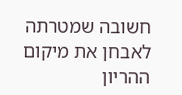חשובה שמטרתה לאבחן את מיקום ההריון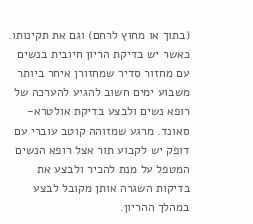(בתוך או מחוץ לרחם) וגם את תקינותו. כאשר יש בדיקת הריון חיובית בנשים עם מחזור סדיר שמחזורן איחר ביותר משבוע ימים חשוב להגיע להערכה של רופא נשים ולבצע בדיקת אולטרא-סאונד. מרגע שמזוהה קוטב עוברי עם דופק יש לקבוע תור אצל רופא הנשים המטפל על מנת להכיר ולבצע את בדיקות השגרה אותן מקובל לבצע במהלך ההריון.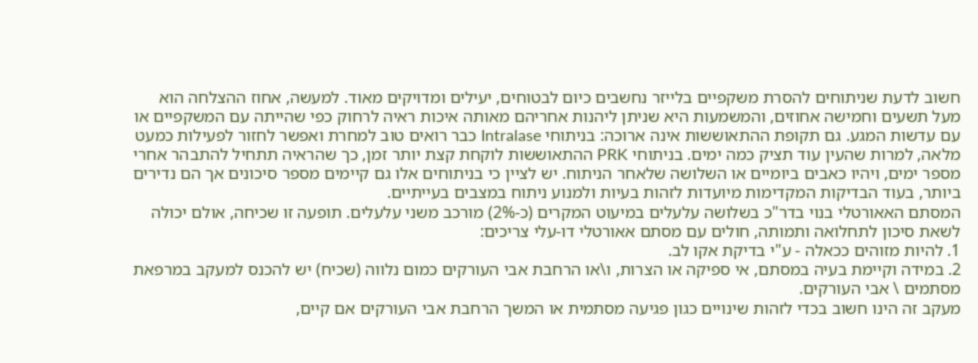חשוב לדעת שניתוחים להסרת משקפיים בלייזר נחשבים כיום לבטוחים, יעילים ומדויקים מאוד. למעשה, אחוז ההצלחה הוא מעל תשעים וחמישה אחוזים, והמשמעות היא שניתן ליהנות אחריהם מאותה איכות ראיה לרחוק כפי שהייתה עם המשקפיים או עם עדשות המגע. גם תקופת ההתאוששות אינה ארוכה: בניתוחי Intralase כבר רואים טוב למחרת ואפשר לחזור לפעילות כמעט מלאה, למרות שהעין עוד תציק כמה ימים. בניתוחי PRK ההתאוששות לוקחת קצת יותר זמן, כך שהראיה תתחיל להתבהר אחרי מספר ימים, ויהיו כאבים ביומיים או השלושה שלאחר הניתוח. יש לציין כי בניתוחים אלו גם קיימים מספר סיכונים אך הם נדירים ביותר, בעוד הבדיקות המקדימות מיועדות לזהות בעיות ולמנוע ניתוח במצבים בעייתיים.
המסתם האאורטלי בנוי בדר"כ בשלושה עלעלים במיעוט המקרים (כ-2%) מורכב משני עלעלים. תופעה זו שכיחה, אולם יכולה לשאת סיכון לתחלואה ותמותה, חולים עם מסתם אאורטלי דו-עלי צריכים:
1. להיות מזוהים ככאלה - ע"י בדיקת אקו לב.
2. במידה וקיימת בעיה במסתם, אי ספיקה או הצרות, ו\או הרחבת אבי העורקים כמום נלווה (שכיח) יש להכנס למעקב במרפאת מסתמים \ אבי העורקים.
מעקב זה הינו חשוב בכדי לזהות שינויים כגון פגיעה מסתמית או המשך הרחבת אבי העורקים אם קיים,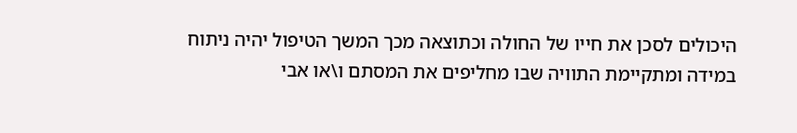היכולים לסכן את חייו של החולה וכתוצאה מכך המשך הטיפול יהיה ניתוח במידה ומתקיימת התוויה שבו מחליפים את המסתם ו\או אבי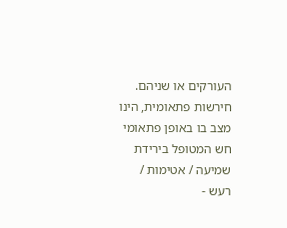העורקים או שניהם.
חירשות פתאומית, הינו מצב בו באופן פתאומי חש המטופל בירידת שמיעה / אטימות / רעש -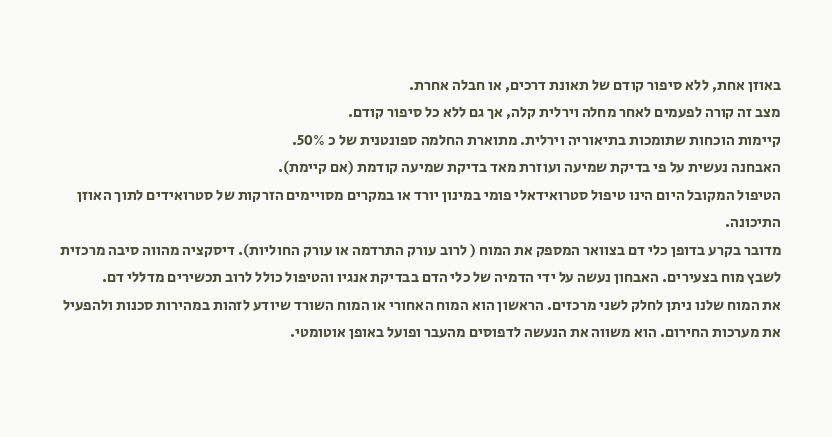באוזן אחת, ללא סיפור קודם של תאונת דרכים, או חבלה אחרת.
מצב זה קורה לפעמים לאחר מחלה וירלית קלה, אך גם ללא כל סיפור קודם.
קיימות הוכחות שתומכות בתיאוריה וירלית. מתוארת החלמה ספונטנית של כ 50%.
האבחנה נעשית על פי בדיקת שמיעה ועוזרת מאד בדיקת שמיעה קודמת (אם קיימת).
הטיפול המקובל היום הינו טיפול סטרואידאלי פומי במינון יורד או במקרים מסויימים הזרקות של סטרואידים לתוך האוזן התיכונה.
מדובר בקרע בדופן כלי דם בצוואר המספק את המוח ( לרוב עורק התרדמה או עורק החוליות). דיסקציה מהווה סיבה מרכזית לשבץ מוח בצעירים. האבחון נעשה על ידי הדמיה של כלי הדם בבדיקת אנגיו והטיפול כולל לרוב תכשירים מדללי דם.
את המוח שלנו ניתן לחלק לשני מרכזים. הראשון הוא המוח האחורי או המוח השורד שיודע לזהות במהירות סכנות ולהפעיל את מערכות החירום. הוא משווה את הנעשה לדפוסים מהעבר ופועל באופן אוטומטי.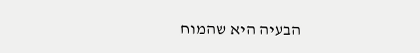הבעיה היא שהמוח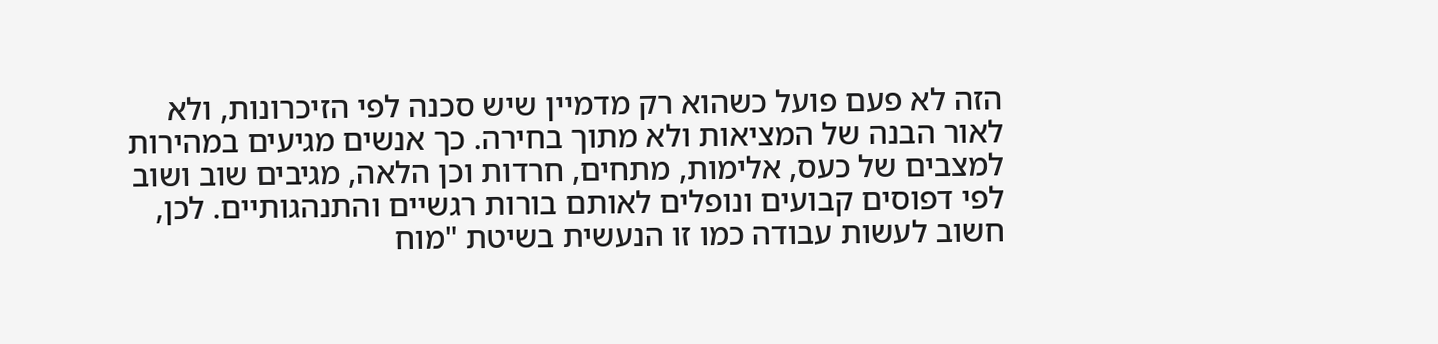הזה לא פעם פועל כשהוא רק מדמיין שיש סכנה לפי הזיכרונות, ולא לאור הבנה של המציאות ולא מתוך בחירה. כך אנשים מגיעים במהירות למצבים של כעס, אלימות, מתחים, חרדות וכן הלאה, מגיבים שוב ושוב לפי דפוסים קבועים ונופלים לאותם בורות רגשיים והתנהגותיים. לכן, חשוב לעשות עבודה כמו זו הנעשית בשיטת "מוח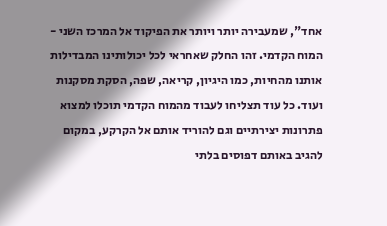אחד", שמעבירה יותר ויותר את הפיקוד אל המרכז השני - המוח הקדמי. זהו החלק שאחראי לכל יכולותינו המבדילות אותנו מהחיות, כמו היגיון, קריאה, שפה, הסקת מסקנות ועוד. כל עוד תצליחו לעבוד מהמוח הקדמי תוכלו למצוא פתרונות יצירתיים וגם להוריד אותם אל הקרקע, במקום להגיב באותם דפוסים בלתי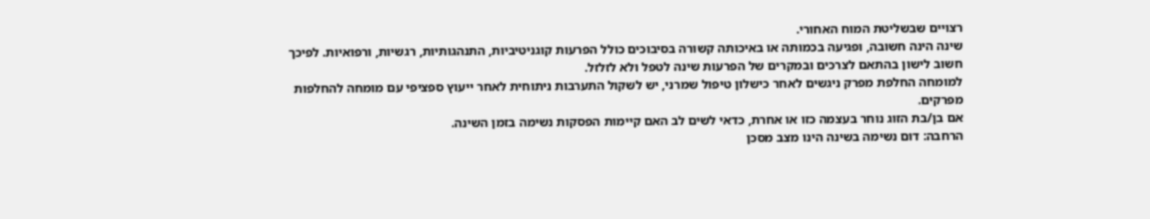רצויים שבשליטת המוח האחורי.
שינה הינה חשובה, ופגיעה בכמותה או באיכותה קשורה בסיבוכים כולל הפרעות קוגניטיביות, התנהגותיות, רגשיות, ורפואיות. לפיכך חשוב לישון בהתאם לצרכים ובמקרים של הפרעות שינה לטפל ולא לזלזל.
למומחה החלפת מפרק ניגשים לאחר כישלון טיפול שמרני, יש לשקול התערבות ניתוחית לאחר ייעוץ ספציפי עם מומחה להחלפות מפרקים.
אם בן/בת הזוג נוחר בעצמה כזו או אחרת, כדאי לשים לב האם קיימות הפסקות נשימה בזמן השינה.
הרחבה: דום נשימה בשינה הינו מצב מסכן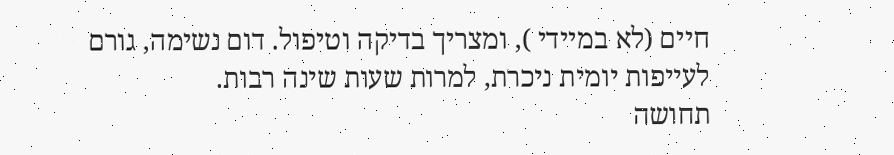חיים (לא במיידי ), ומצריך בדיקה וטיפול. דום נשימה, גורם לעייפות יומית ניכרת, למרות שעות שינה רבות.
תחושה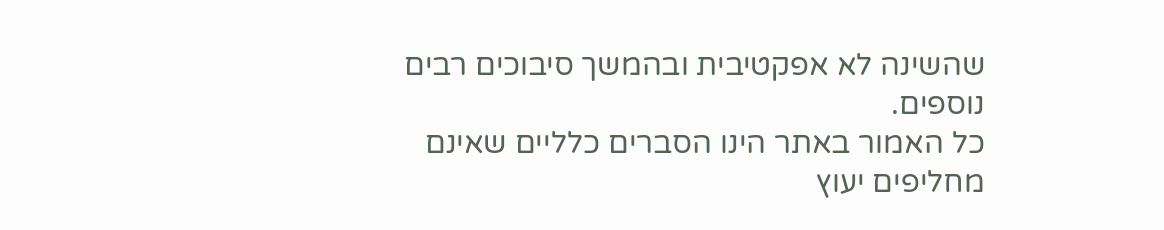שהשינה לא אפקטיבית ובהמשך סיבוכים רבים נוספים.
כל האמור באתר הינו הסברים כלליים שאינם מחליפים יעוץ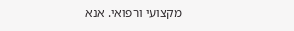מקצועי ורפואי. אנא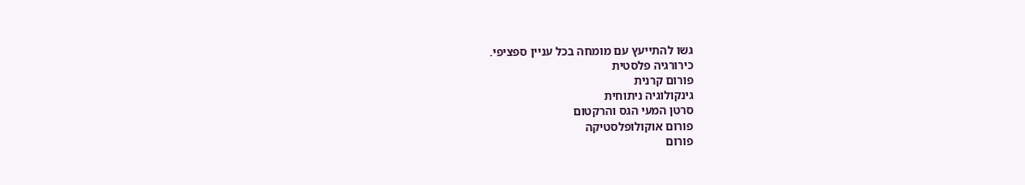גשו להתייעץ עם מומחה בכל עניין ספציפי.
כירורגיה פלסטית
פורום קרנית
גינקולוגיה ניתוחית
סרטן המעי הגס והרקטום
פורום אוקולופלסטיקה
פורום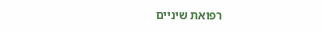רפואת שיניים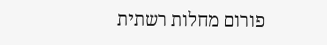פורום מחלות רשתית